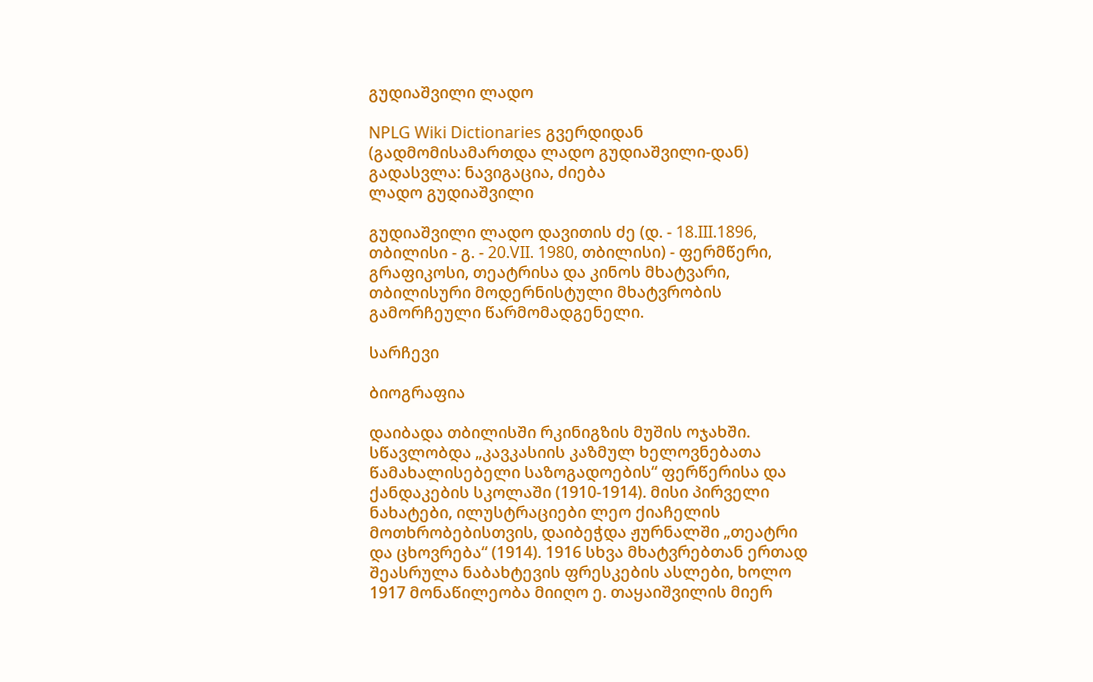გუდიაშვილი ლადო

NPLG Wiki Dictionaries გვერდიდან
(გადმომისამართდა ლადო გუდიაშვილი-დან)
გადასვლა: ნავიგაცია, ძიება
ლადო გუდიაშვილი

გუდიაშვილი ლადო დავითის ძე (დ. - 18.III.1896, თბილისი - გ. - 20.VII. 1980, თბილისი) - ფერმწერი, გრაფიკოსი, თეატრისა და კინოს მხატვარი, თბილისური მოდერნისტული მხატვრობის გამორჩეული წარმომადგენელი.

სარჩევი

ბიოგრაფია

დაიბადა თბილისში რკინიგზის მუშის ოჯახში. სწავლობდა „კავკასიის კაზმულ ხელოვნებათა წამახალისებელი საზოგადოების“ ფერწერისა და ქანდაკების სკოლაში (1910-1914). მისი პირველი ნახატები, ილუსტრაციები ლეო ქიაჩელის მოთხრობებისთვის, დაიბეჭდა ჟურნალში „თეატრი და ცხოვრება“ (1914). 1916 სხვა მხატვრებთან ერთად შეასრულა ნაბახტევის ფრესკების ასლები, ხოლო 1917 მონაწილეობა მიიღო ე. თაყაიშვილის მიერ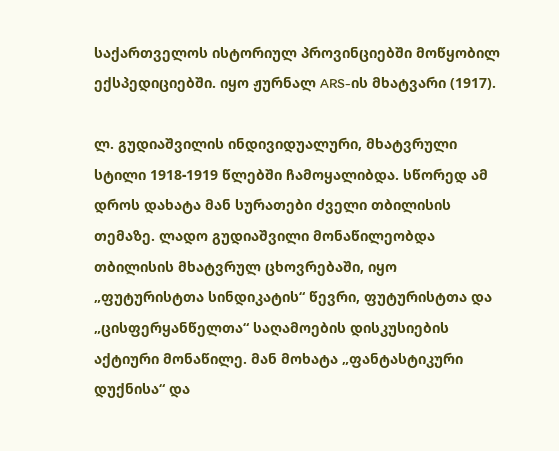საქართველოს ისტორიულ პროვინციებში მოწყობილ ექსპედიციებში. იყო ჟურნალ ARS-ის მხატვარი (1917).

ლ. გუდიაშვილის ინდივიდუალური, მხატვრული სტილი 1918-1919 წლებში ჩამოყალიბდა. სწორედ ამ დროს დახატა მან სურათები ძველი თბილისის თემაზე. ლადო გუდიაშვილი მონაწილეობდა თბილისის მხატვრულ ცხოვრებაში, იყო „ფუტურისტთა სინდიკატის“ წევრი, ფუტურისტთა და „ცისფერყანწელთა“ საღამოების დისკუსიების აქტიური მონაწილე. მან მოხატა „ფანტასტიკური დუქნისა“ და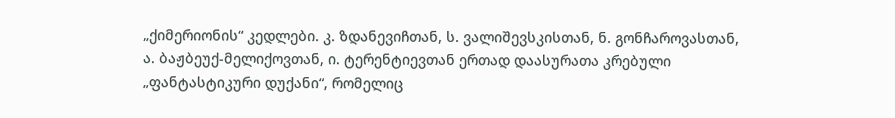„ქიმერიონის“ კედლები. კ. ზდანევიჩთან, ს. ვალიშევსკისთან, ნ. გონჩაროვასთან, ა. ბაჟბეუქ-მელიქოვთან, ი. ტერენტიევთან ერთად დაასურათა კრებული „ფანტასტიკური დუქანი“, რომელიც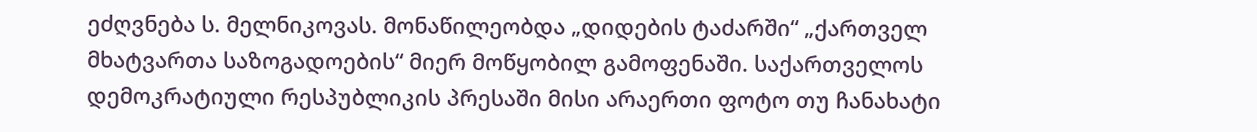ეძღვნება ს. მელნიკოვას. მონაწილეობდა „დიდების ტაძარში“ „ქართველ მხატვართა საზოგადოების“ მიერ მოწყობილ გამოფენაში. საქართველოს დემოკრატიული რესპუბლიკის პრესაში მისი არაერთი ფოტო თუ ჩანახატი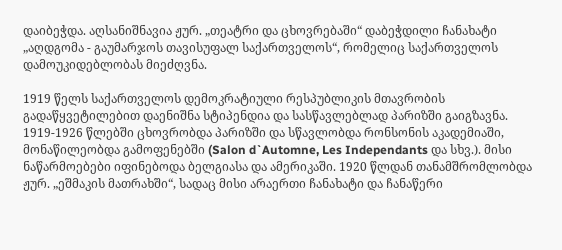დაიბეჭდა. აღსანიშნავია ჟურ. „თეატრი და ცხოვრებაში“ დაბეჭდილი ჩანახატი „აღდგომა - გაუმარჯოს თავისუფალ საქართველოს“, რომელიც საქართველოს დამოუკიდებლობას მიეძღვნა.

1919 წელს საქართველოს დემოკრატიული რესპუბლიკის მთავრობის გადაწყვეტილებით დაენიშნა სტიპენდია და სასწავლებლად პარიზში გაიგზავნა. 1919-1926 წლებში ცხოვრობდა პარიზში და სწავლობდა რონსონის აკადემიაში, მონაწილეობდა გამოფენებში (Salon d`Automne, Les Independants და სხვ.). მისი ნაწარმოებები იფინებოდა ბელგიასა და ამერიკაში. 1920 წლდან თანამშრომლობდა ჟურ. „ეშმაკის მათრახში“, სადაც მისი არაერთი ჩანახატი და ჩანაწერი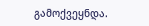გამოქვეყნდა.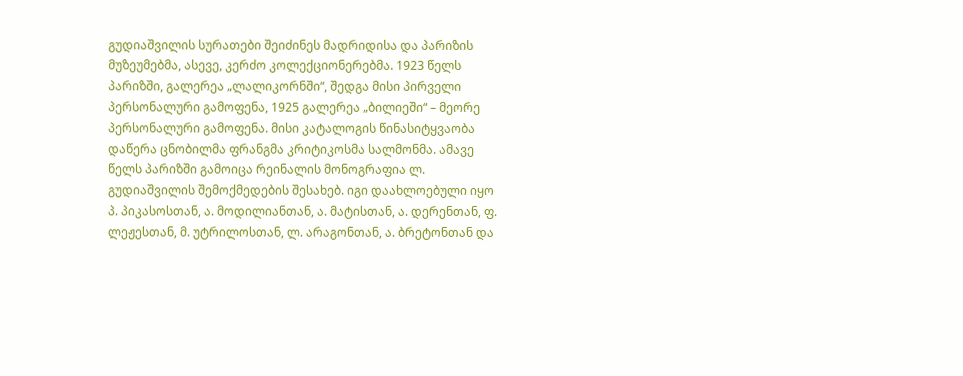გუდიაშვილის სურათები შეიძინეს მადრიდისა და პარიზის მუზეუმებმა, ასევე, კერძო კოლექციონერებმა. 1923 წელს პარიზში, გალერეა „ლალიკორნში“, შედგა მისი პირველი პერსონალური გამოფენა, 1925 გალერეა „ბილიეში“ – მეორე პერსონალური გამოფენა. მისი კატალოგის წინასიტყვაობა დაწერა ცნობილმა ფრანგმა კრიტიკოსმა სალმონმა. ამავე წელს პარიზში გამოიცა რეინალის მონოგრაფია ლ. გუდიაშვილის შემოქმედების შესახებ. იგი დაახლოებული იყო პ. პიკასოსთან, ა. მოდილიანთან, ა. მატისთან, ა. დერენთან, ფ. ლეჟესთან, მ. უტრილოსთან, ლ. არაგონთან, ა. ბრეტონთან და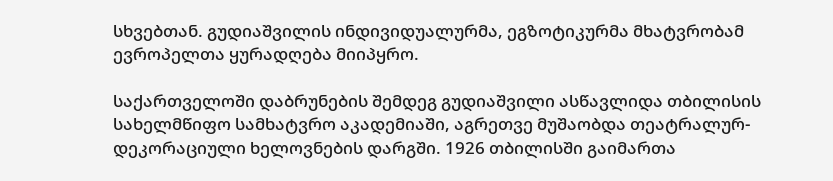სხვებთან. გუდიაშვილის ინდივიდუალურმა, ეგზოტიკურმა მხატვრობამ ევროპელთა ყურადღება მიიპყრო.

საქართველოში დაბრუნების შემდეგ გუდიაშვილი ასწავლიდა თბილისის სახელმწიფო სამხატვრო აკადემიაში, აგრეთვე მუშაობდა თეატრალურ-დეკორაციული ხელოვნების დარგში. 1926 თბილისში გაიმართა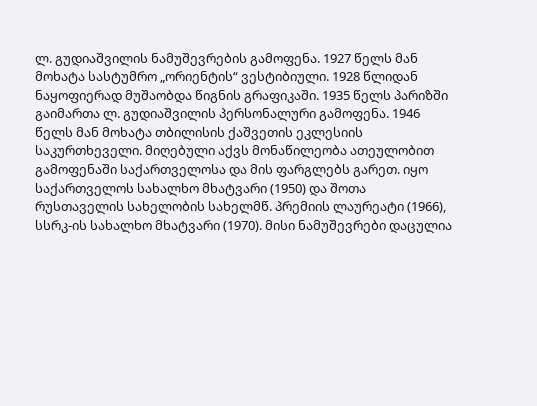ლ. გუდიაშვილის ნამუშევრების გამოფენა. 1927 წელს მან მოხატა სასტუმრო „ორიენტის“ ვესტიბიული. 1928 წლიდან ნაყოფიერად მუშაობდა წიგნის გრაფიკაში. 1935 წელს პარიზში გაიმართა ლ. გუდიაშვილის პერსონალური გამოფენა. 1946 წელს მან მოხატა თბილისის ქაშვეთის ეკლესიის საკურთხეველი. მიღებული აქვს მონაწილეობა ათეულობით გამოფენაში საქართველოსა და მის ფარგლებს გარეთ. იყო საქართველოს სახალხო მხატვარი (1950) და შოთა რუსთაველის სახელობის სახელმწ. პრემიის ლაურეატი (1966), სსრკ-ის სახალხო მხატვარი (1970). მისი ნამუშევრები დაცულია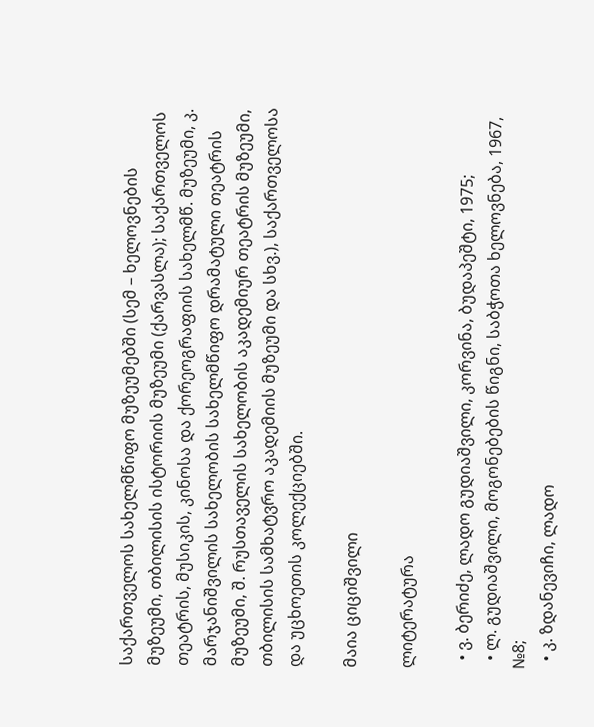საქართველოს სახელმწიფო მუზეუმებში (სემ – ხელოვნების მუზეუმი, თბილისის ისტორიის მუზეუმი (ქარვასლა); საქართველოს თეატრის, მუსიკის, კინოსა და ქორეოგრაფიის სახელმწ. მუზეუმი, კ. მარჯანიშვილის სახელობის სახელმწიფო დრამატული თეატრის მუზეუმი, შ. რუსთაველის სახელობის აკადემიურ თეატრის მუზეუმი, თბილისის სამხატვრო აკადემიის მუზეუმი და სხვ.), საქართველოსა და უცხოეთის კოლექციებში.

მაია ციციშვილი

ლიტერატურა

  • ვ. ბერიძე, ლადო გუდიაშვილი, კორვინა, ბუდაპეშტი, 1975;
  • ლ. გუდიაშვილი, მოგონებების წიგნი, საბჭოთა ხელოვნება, 1967, №8;
  • კ. ზდანევიჩი, ლადო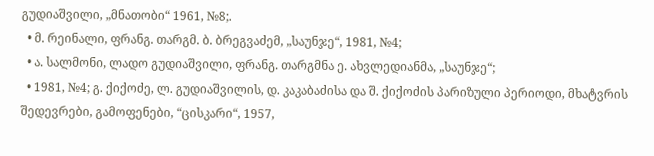გუდიაშვილი, „მნათობი“ 1961, №8;.
  • მ. რეინალი, ფრანგ. თარგმ. ბ. ბრეგვაძემ, „საუნჯე“, 1981, №4;
  • ა. სალმონი, ლადო გუდიაშვილი, ფრანგ. თარგმნა ე. ახვლედიანმა, „საუნჯე“;
  • 1981, №4; გ. ქიქოძე, ლ. გუდიაშვილის, დ. კაკაბაძისა და შ. ქიქოძის პარიზული პერიოდი, მხატვრის შედევრები, გამოფენები, “ცისკარი“, 1957,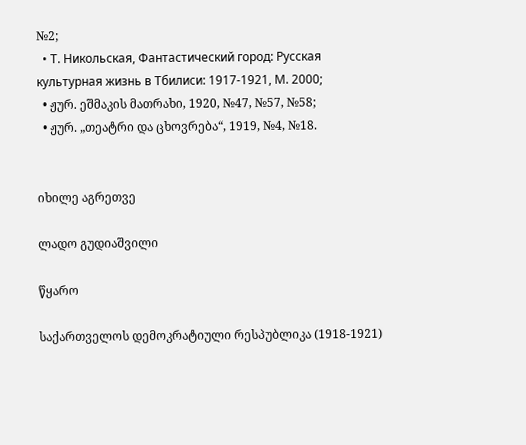№2;
  • Т. Никольская, Фантастический город: Русская культурная жизнь в Тбилиси: 1917-1921, М. 2000;
  • ჟურ. ეშმაკის მათრახი, 1920, №47, №57, №58;
  • ჟურ. „თეატრი და ცხოვრება“, 1919, №4, №18.


იხილე აგრეთვე

ლადო გუდიაშვილი

წყარო

საქართველოს დემოკრატიული რესპუბლიკა (1918-1921)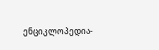ენციკლოპედია-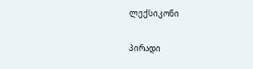ლექსიკონი

პირადი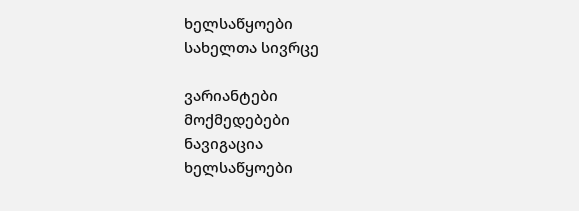ხელსაწყოები
სახელთა სივრცე

ვარიანტები
მოქმედებები
ნავიგაცია
ხელსაწყოები